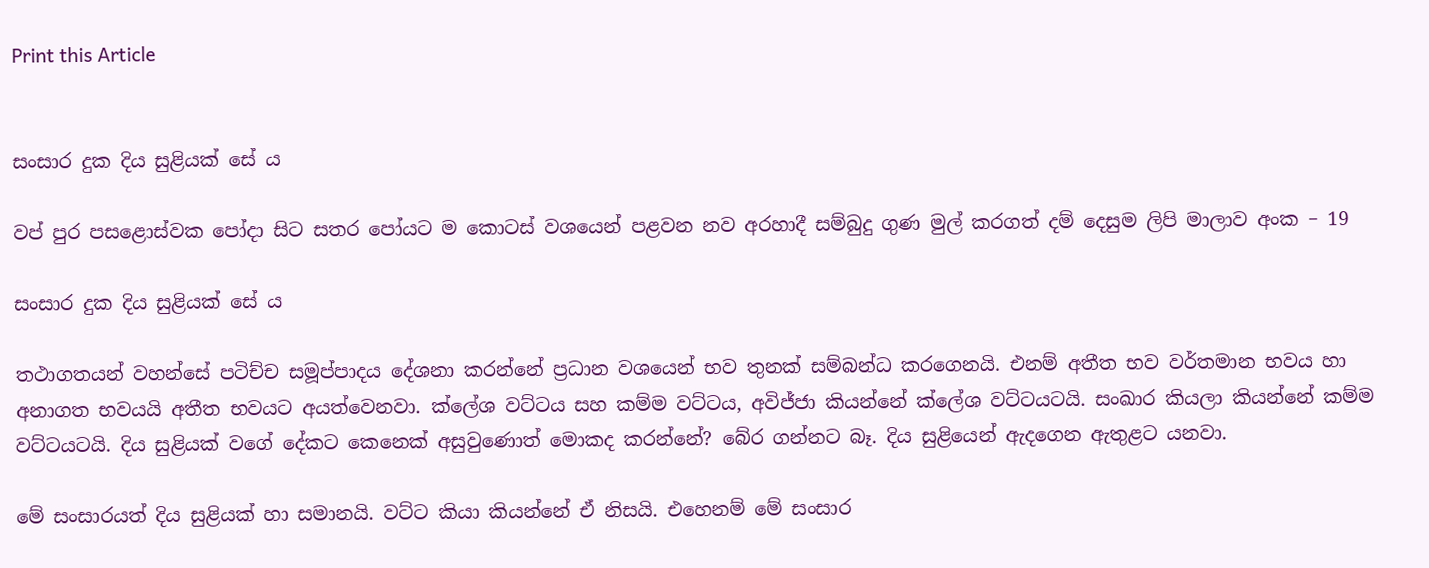Print this Article


සංසාර දුක දිය සුළියක් සේ ය

වප් පුර පසළොස්වක පෝදා සිට සතර පෝයට ම කොටස් වශයෙන් පළවන නව අරහාදී සම්බුදු ගුණ මුල් කරගත් දම් දෙසුම ලිපි මාලාව අංක – 19

සංසාර දුක දිය සුළියක් සේ ය

තථාගතයන් වහන්සේ පටිච්ච සමූප්පාදය දේශනා කරන්නේ ප්‍රධාන වශයෙන් භව තුනක් සම්බන්ධ කරගෙනයි. එනම් අතීත භව වර්තමාන භවය හා අනාගත භවයයි අතීත භවයට අයත්වෙනවා. ක්ලේශ වට්ටය සහ කම්ම වට්ටය, අවිජ්ජා කියන්නේ ක්ලේශ වට්ටයටයි. සංඛාර කියලා කියන්නේ කම්ම වට්ටයටයි. දිය සුළියක් වගේ දේකට කෙනෙක් අසුවුණොත් මොකද කරන්නේ? බේර ගන්නට බෑ. දිය සුළියෙන් ඇදගෙන ඇතුළට යනවා.

මේ සංසාරයත් දිය සුළියක් හා සමානයි. වට්ට කියා කියන්නේ ඒ නිසයි. එහෙනම් මේ සංසාර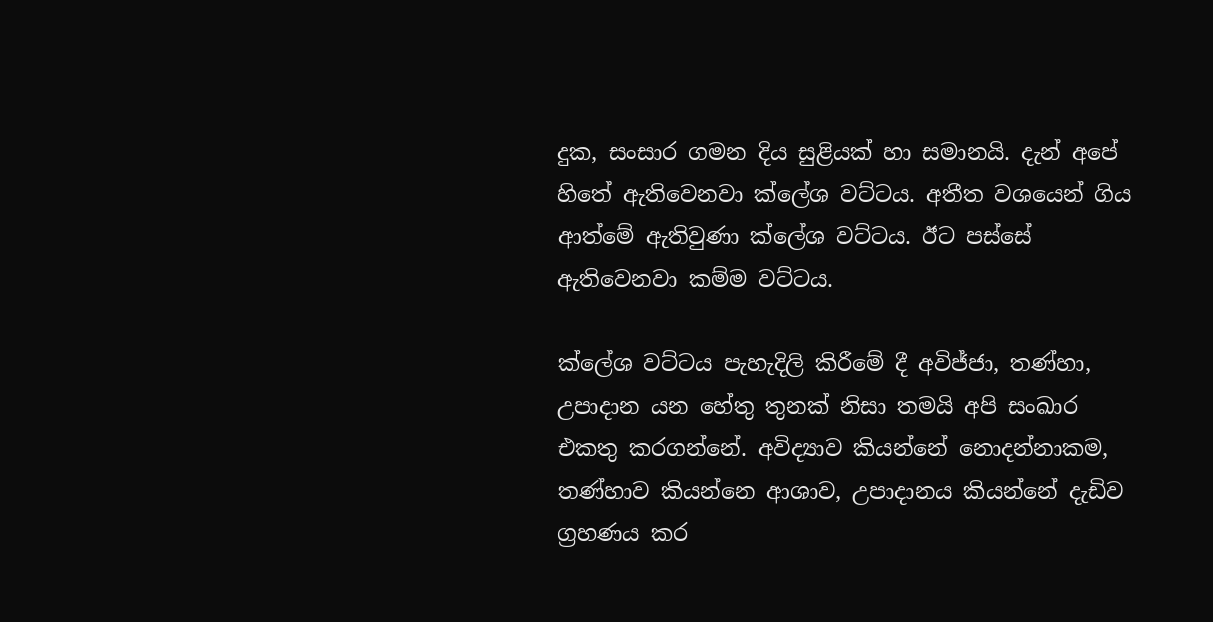දුක, සංසාර ගමන දිය සුළියක් හා සමානයි. දැන් අපේ හිතේ ඇතිවෙනවා ක්ලේශ වට්ටය. අතීත වශයෙන් ගිය ආත්මේ ඇතිවුණා ක්ලේශ වට්ටය. ඊට පස්සේ ඇතිවෙනවා කම්ම වට්ටය.

ක්ලේශ වට්ටය පැහැදිලි කිරීමේ දී අවිජ්ජා, තණ්හා, උපාදාන යන හේතු තුනක් නිසා තමයි අපි සංඛාර එකතු කරගන්නේ. අවිද්‍යාව කියන්නේ නොදන්නාකම, තණ්හාව කියන්නෙ ආශාව, උපාදානය කියන්නේ දැඩිව ග්‍රහණය කර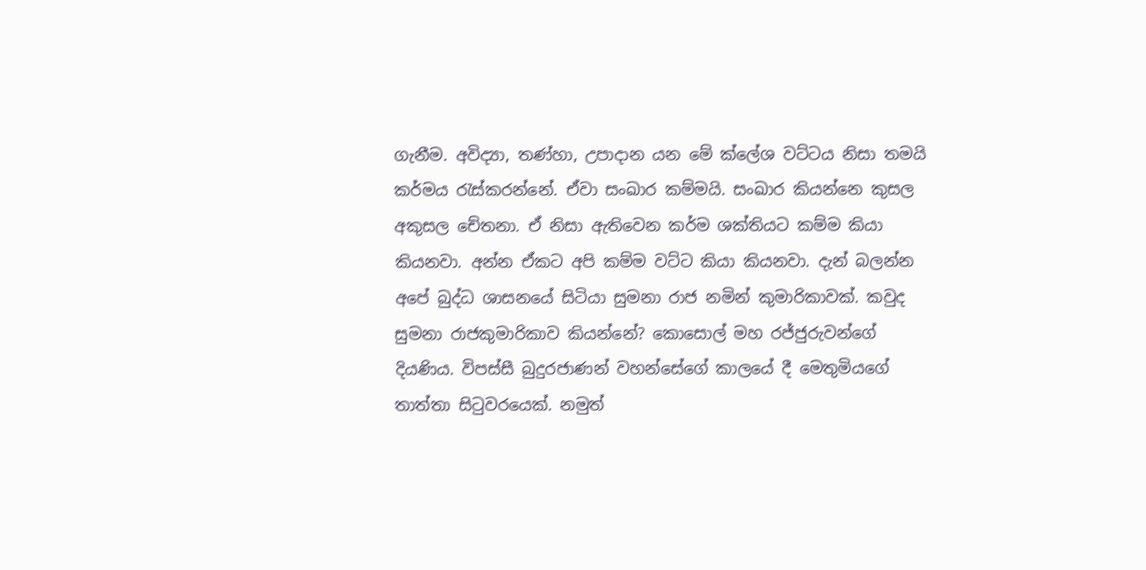ගැනීම. අවිද්‍යා, තණ්හා, උපාදාන යන මේ ක්ලේශ වට්ටය නිසා තමයි කර්මය රැස්කරන්නේ. ඒවා සංඛාර කම්මයි. සංඛාර කියන්නෙ කුසල අකුසල චේතනා. ඒ නිසා ඇතිවෙන කර්ම ශක්තියට කම්ම කියා කියනවා. අන්න ඒකට අපි කම්ම වට්ට කියා කියනවා. දැන් බලන්න අපේ බුද්ධ ශාසනයේ සිටියා සුමනා රාජ නමින් කුමාරිකාවක්. කවුද සුමනා රාජකුමාරිකාව කියන්නේ? කොසොල් මහ රජ්ජුරුවන්ගේ දියණිය. විපස්සී බුදුරජාණන් වහන්සේගේ කාලයේ දී මෙතුමියගේ තාත්තා සිටුවරයෙක්. නමුත්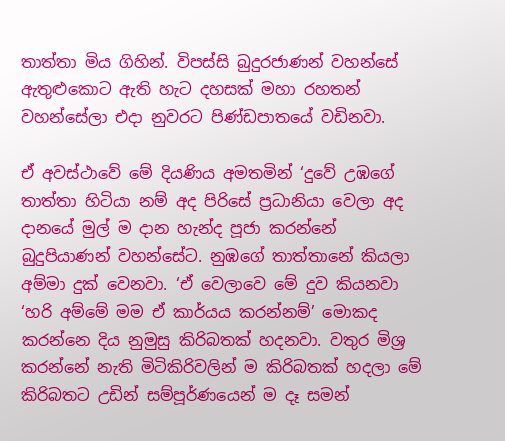තාත්තා මිය ගිහින්. විපස්සි බුදුරජාණන් වහන්සේ ඇතුළුකොට ඇති හැට දහසක් මහා රහතන් වහන්සේලා එදා නුවරට පිණ්ඩපාතයේ වඩිනවා.

ඒ අවස්ථාවේ මේ දියණිය අමතමින් ‘දුවේ උඹගේ තාත්තා හිටියා නම් අද පිරිසේ ප්‍රධානියා වෙලා අද දානයේ මුල් ම දාන හැන්ද පූජා කරන්නේ බුදුපියාණන් වහන්සේට. නුඹගේ තාත්තානේ කියලා අම්මා දුක් වෙනවා. ‘ඒ වෙලාවෙ මේ දුව කියනවා ‘හරි අම්මේ මම ඒ කාර්යය කරන්නම්’ මොකද කරන්නෙ දිය නුමුසු කිරිබතක් හදනවා. වතුර මිශ්‍ර කරන්නේ නැති මිටිකිරිවලින් ම කිරිබතක් හදලා මේ කිරිබතට උඩින් සම්පූර්ණයෙන් ම දෑ සමන්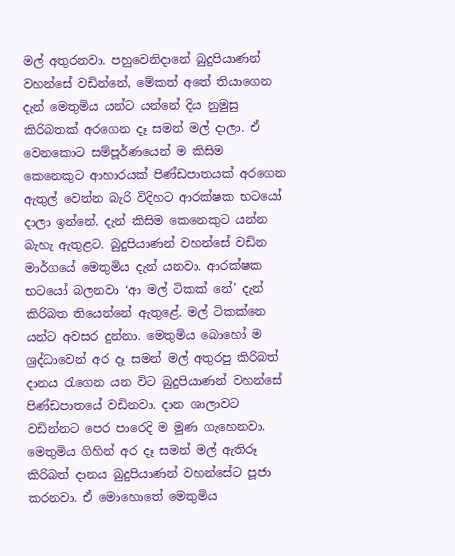මල් අතුරනවා. පහුවෙනිදානේ බුදුපියාණන් වහන්සේ වඩින්නේ, මේකත් අතේ තියාගෙන දැන් මෙතුමිය යන්ට යන්නේ දිය නුමුසු කිරිබතක් අරගෙන දෑ සමන් මල් දාලා. ඒ වෙනකොට සම්පූර්ණයෙන් ම කිසිම කෙනෙකුට ආහාරයක් පිණ්ඩපාතයක් අරගෙන ඇතුල් වෙන්න බැරි විදිහට ආරක්ෂක භටයෝ දාලා ඉන්නේ. දැන් කිසිම කෙනෙකුට යන්න බැහැ ඇතුළට. බුදුපියාණන් වහන්සේ වඩින මාර්ගයේ මෙතුමිය දැන් යනවා. ආරක්ෂක භටයෝ බලනවා ‘ආ මල් ටිකක් නේ’ දැන් කිරිබත තියෙන්නේ ඇතුළේ. මල් ටිකක්නෙ යන්ට අවසර දුන්නා. මෙතුමිය බොහෝ ම ශ්‍රද්ධාවෙන් අර දෑ සමන් මල් අතුරපු කිරිබත් දානය රැගෙන යන විට බුදුපියාණන් වහන්සේ පිණ්ඩපාතයේ වඩිනවා. දාන ශාලාවට වඩින්නට පෙර පාරෙදි ම මුණ ගැහෙනවා. මෙතුමිය ගිහින් අර දෑ සමන් මල් ඇතිරූ කිරිබත් දානය බුදුපියාණන් වහන්සේට පූජා කරනවා. ඒ මොහොතේ මෙතුමිය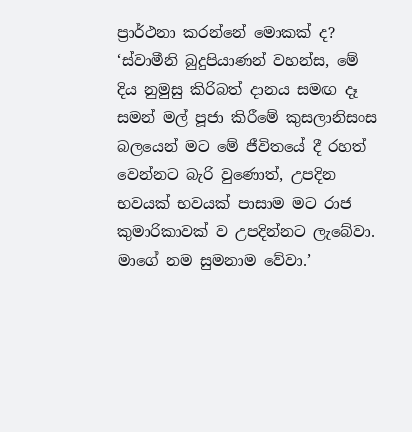ප්‍රාර්ථනා කරන්නේ මොකක් ද? ‘ස්වාමීනි බුදුපියාණන් වහන්ස, මේ දිය නුමුසු කිරිබත් දානය සමඟ දෑ සමන් මල් පූජා කිරීමේ කුසලානිසංස බලයෙන් මට මේ ජීවිතයේ දී රහත් වෙන්නට බැරි වුණොත්, උපදින භවයක් භවයක් පාසාම මට රාජ කුමාරිකාවක් ව උපදින්නට ලැබේවා. මාගේ නම සුමනාම වේවා.’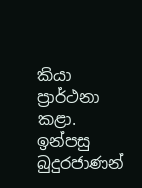කියා ප්‍රාර්ථනා කළා. ඉන්පසු බුදුරජාණන්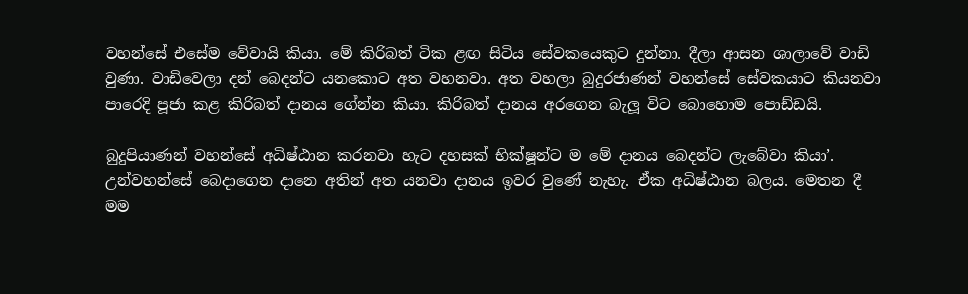වහන්සේ එසේම වේවායි කියා. මේ කිරිබත් ටික ළඟ සිටිය සේවකයෙකුට දුන්නා. දීලා ආසන ශාලාවේ වාඩි වුණා. වාඩිවෙලා දන් බෙදන්ට යනකොට අත වහනවා. අත වහලා බුදුරජාණන් වහන්සේ සේවකයාට කියනවා පාරෙදි පූජා කළ කිරිබත් දානය ගේන්න කියා. කිරිබත් දානය අරගෙන බැලූ විට බොහොම පොඩ්ඩයි.

බුදුපියාණන් වහන්සේ අධිෂ්ඨාන කරනවා හැට දහසක් භික්ෂූන්ට ම මේ දානය බෙදන්ට ලැබේවා කියා’. උන්වහන්සේ බෙදාගෙන දානෙ අතින් අත යනවා දානය ඉවර වුණේ නැහැ. ඒක අධිෂ්ඨාන බලය. මෙතන දී මම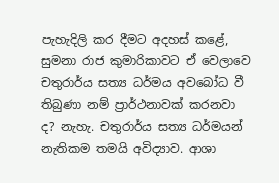පැහැදිලි කර දීමට අදහස් කළේ, සුමනා රාජ කුමාරිකාවට ඒ වෙලාවෙ චතුරාර්ය සත්‍ය ධර්මය අවබෝධ වී තිබුණා නම් ප්‍රාර්ථනාවක් කරනවා ද? නැහැ. චතුරාර්ය සත්‍ය ධර්මයන් නැතිකම තමයි අවිද්‍යාව. ආශා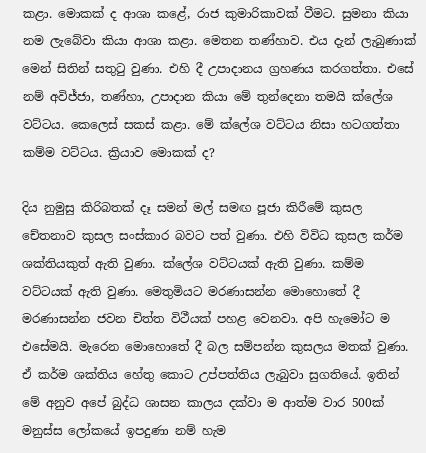කළා. මොකක් ද ආශා කළේ, රාජ කුමාරිකාවක් වීමට. සුමනා කියා නම ලැබේවා කියා ආශා කළා. මෙතන තණ්හාව. එය දැන් ලැබුණාක් මෙන් සිතින් සතුටු වුණා. එහි දී උපාදානය ග්‍රහණය කරගත්තා. එසේ නම් අවිජ්ජා, තණ්හා, උපාදාන කියා මේ තුන්දෙනා තමයි ක්ලේශ වට්ටය. කෙලෙස් සකස් කළා. මේ ක්ලේශ වට්ටය නිසා හටගත්තා කම්ම වට්ටය. ක්‍රියාව මොකක් ද?

දිය නුමුසු කිරිබතක් දෑ සමන් මල් සමඟ පූජා කිරීමේ කුසල චේතනාව කුසල සංස්කාර බවට පත් වුණා. එහි විවිධ කුසල කර්ම ශක්තියකුත් ඇති වුණා. ක්ලේශ වට්ටයක් ඇති වුණා. කම්ම වට්ටයක් ඇති වුණා. මෙතුමියට මරණාසන්න මොහොතේ දී මරණාසන්න ජවන චිත්ත විථීයක් පහළ වෙනවා. අපි හැමෝට ම එසේමයි. මැරෙන මොහොතේ දී බල සම්පන්න කුසලය මතක් වුණා. ඒ කර්ම ශක්තිය හේතු කොට උප්පත්තිය ලැබුවා සුගතියේ. ඉතින් මේ අනුව අපේ බුද්ධ ශාසන කාලය දක්වා ම ආත්ම වාර 500ක් මනුස්ස ලෝකයේ ඉපදුණා නම් හැම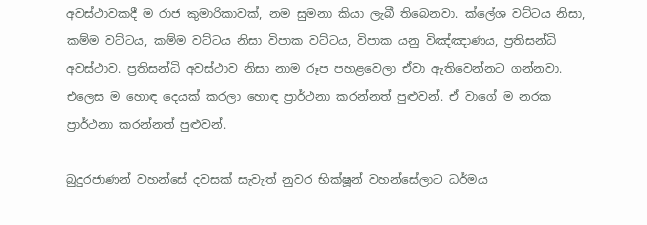අවස්ථාවකදී ම රාජ කුමාරිකාවක්, නම සුමනා කියා ලැබී තිබෙනවා. ක්ලේශ වට්ටය නිසා, කම්ම වට්ටය, කම්ම වට්ටය නිසා විපාක වට්ටය, විපාක යනු විඤ්ඤාණය, ප්‍රතිසන්ධි අවස්ථාව. ප්‍රතිසන්ධි අවස්ථාව නිසා නාම රූප පහළවෙලා ඒවා ඇතිවෙන්නට ගන්නවා. එලෙස ම හොඳ දෙයක් කරලා හොඳ ප්‍රාර්ථනා කරන්නත් පුළුවන්. ඒ වාගේ ම නරක ප්‍රාර්ථනා කරන්නත් පුළුවන්.

බුදුරජාණන් වහන්සේ දවසක් සැවැත් නුවර භික්ෂූන් වහන්සේලාට ධර්මය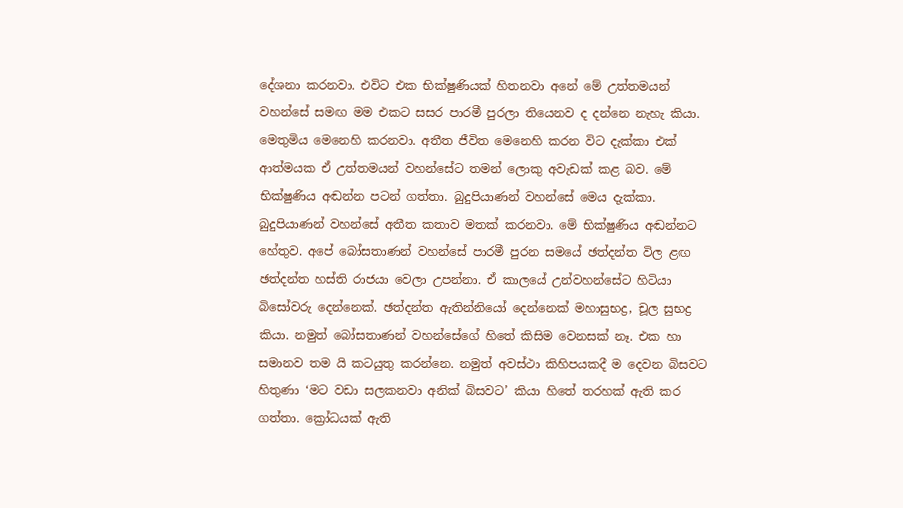දේශනා කරනවා. එවිට එක භික්ෂුණියක් හිතනවා අනේ මේ උත්තමයන් වහන්සේ සමඟ මම එකට සසර පාරමී පුරලා තියෙනව ද දන්නෙ නැහැ කියා. මෙතුමිය මෙනෙහි කරනවා. අතීත ජීවිත මෙනෙහි කරන විට දැක්කා එක් ආත්මයක ඒ උත්තමයන් වහන්සේට තමන් ලොකු අවැඩක් කළ බව. මේ භික්ෂුණිය අඬන්න පටන් ගත්තා. බුදුපියාණන් වහන්සේ මෙය දැක්කා. බුදුපියාණන් වහන්සේ අතීත කතාව මතක් කරනවා. මේ භික්ෂුණිය අඬන්නට හේතුව. අපේ බෝසතාණන් වහන්සේ පාරමී පුරන සමයේ ඡත්දන්ත විල ළඟ ඡත්දන්ත හස්ති රාජයා වෙලා උපන්නා. ඒ කාලයේ උන්වහන්සේට හිටියා බිසෝවරු දෙන්නෙක්. ඡත්දන්ත ඇතින්නියෝ දෙන්නෙක් මහාසුභද්‍ර, චූල සුභද්‍ර කියා. නමුත් බෝසතාණන් වහන්සේගේ හිතේ කිසිම වෙනසක් නෑ. එක හා සමානව තම යි කටයුතු කරන්නෙ. නමුත් අවස්ථා කිහිපයකදී ම දෙවන බිසවට හිතුණා ‘මට වඩා සලකනවා අනික් බිසවට’ කියා හිතේ තරහක් ඇති කර ගත්තා. ක්‍රෝධයක් ඇති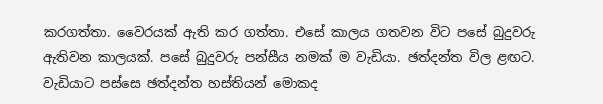කරගත්තා. වෛරයක් ඇති කර ගත්තා. එසේ කාලය ගතවන විට පසේ බුදුවරු ඇතිවන කාලයක්. පසේ බුදුවරු පන්සීය නමක් ම වැඩියා. ඡත්දන්ත විල ළඟට. වැඩියාට පස්සෙ ඡත්දන්ත හස්තියන් මොකද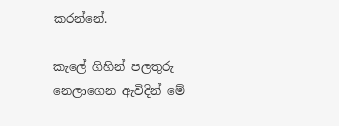කරන්නේ.

කැලේ ගිහින් පලතුරු නෙලාගෙන ඇවිදින් මේ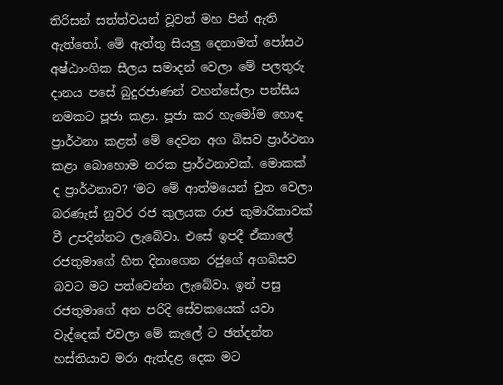තිරිසන් සත්ත්වයන් වූවත් මහ පින් ඇති ඇත්තෝ. මේ ඇත්තු සියලු දෙනාමත් පෝසථ අෂ්ඨාංගික සීලය සමාදන් වෙලා මේ පලතුරු දානය පසේ බුදුරජාණන් වහන්සේලා පන්සීය නමකට පූජා කළා. පූජා කර හැමෝම හොඳ ප්‍රාර්ථනා කළත් මේ දෙවන අග බිසව ප්‍රාර්ථනා කළා බොහොම නරක ප්‍රාර්ථනාවක්. මොකක් ද ප්‍රාර්ථනාව? ‘මට මේ ආත්මයෙන් චුත වෙලා බරණැස් නුවර රජ කුලයක රාජ කුමාරිකාවක් වී උපදින්නට ලැබේවා. එසේ ඉපදී ඒකාලේ රජතුමාගේ හිත දිනාගෙන රජුගේ අගබිසව බවට මට පත්වෙන්න ලැබේවා. ඉන් පසු රජතුමාගේ අන පරිදි සේවකයෙක් යවා වැද්දෙක් එවලා මේ කැලේ ට ඡත්දන්ත හස්තියාව මරා ඇත්දළ දෙක මට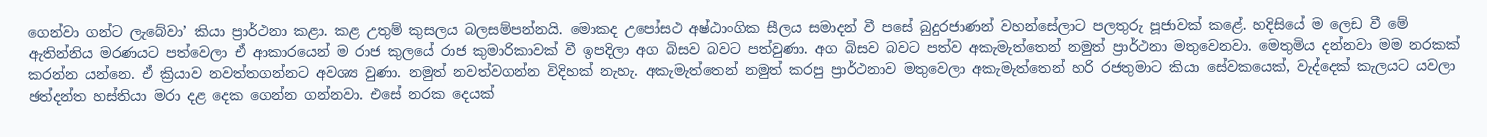ගෙන්වා ගන්ට ලැබේවා’ කියා ප්‍රාර්ථනා කළා. කළ උතුම් කුසලය බලසම්පන්නයි. මොකද උපෝසථ අෂ්ඨාංගික සීලය සමාදන් වී පසේ බුදුරජාණන් වහන්සේලාට පලතුරු පූජාවක් කළේ. හදිසියේ ම ලෙඩ වී මේ ඇතින්නිය මරණයට පත්වෙලා ඒ ආකාරයෙන් ම රාජ කුලයේ රාජ කුමාරිකාවක් වී ඉපදිලා අග බිසව බවට පත්වුණා. අග බිසව බවට පත්ව අකැමැත්තෙන් නමුත් ප්‍රාර්ථනා මතුවෙනවා. මෙතුමිය දන්නවා මම නරකක් කරන්න යන්නෙ. ඒ ක්‍රියාව නවත්තගන්නට අවශ්‍ය වුණා. නමුත් නවත්වගන්න විදිහක් නැහැ. අකැමැත්තෙන් නමුත් කරපු ප්‍රාර්ථනාව මතුවෙලා අකැමැත්තෙන් හරි රජතුමාට කියා සේවකයෙක්, වැද්දෙක් කැලයට යවලා ඡත්දන්ත හස්තියා මරා දළ දෙක ගෙන්න ගන්නවා. එසේ නරක දෙයක්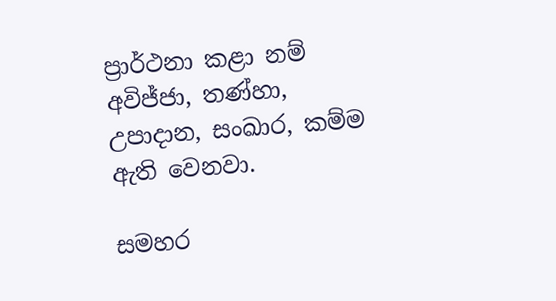ප්‍රාර්ථනා කළා නම් අවිජ්ජා, තණ්හා, උපාදාන, සංඛාර, කම්ම ඇති වෙනවා.

සමහර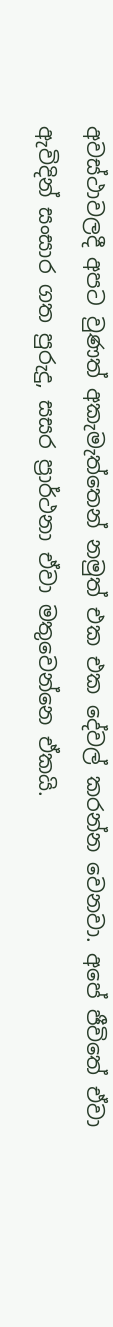අවස්ථාවලදී අපට වුණත් අකැමැත්තෙන් නමුත් එක එක දේවල් කරන්න වෙනවා. අපේ ජීවිතේ ඒවා ඇවිදින් සංසාර ගත පුරුදු, සසර ප්‍රාර්ථනා ඒවා මතුවෙන්නෙ ඒකයි.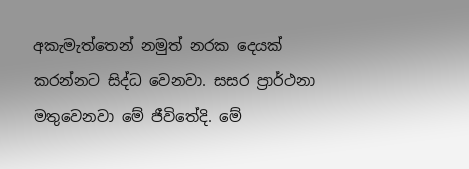අකැමැත්තෙන් නමුත් නරක දෙයක් කරන්නට සිද්ධ වෙනවා. සසර ප්‍රාර්ථනා මතුවෙනවා මේ ජීවිතේදි. මේ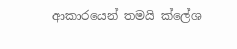ආකාරයෙන් තමයි ක්ලේශ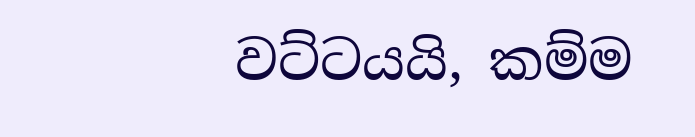වට්ටයයි, කම්ම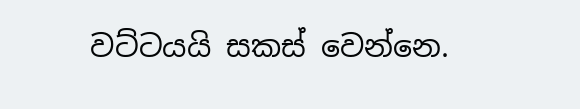වට්ටයයි සකස් වෙන්නෙ.